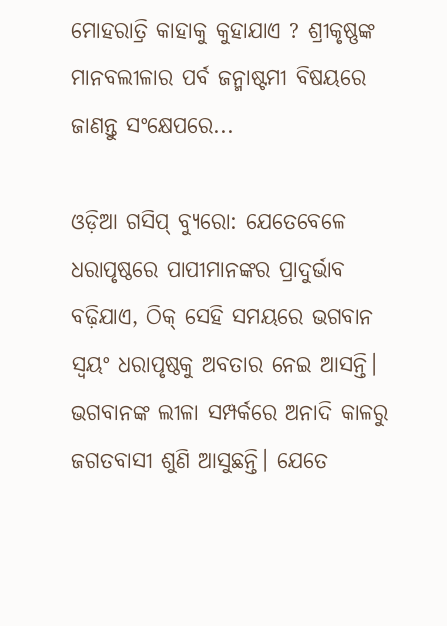ମୋହରାତ୍ରି କାହାକୁ କୁହାଯାଏ ? ଶ୍ରୀକୃଷ୍ଣଙ୍କ ମାନବଲୀଳାର ପର୍ବ ଜନ୍ମାଷ୍ଟମୀ ବିଷୟରେ ଜାଣନ୍ତୁ ସଂକ୍ଷେପରେ...

ଓଡ଼ିଆ ଗସିପ୍ ବ୍ୟୁରୋ: ଯେତେବେଳେ ଧରାପୃଷ୍ଠରେ ପାପୀମାନଙ୍କର ପ୍ରାଦୁର୍ଭାବ ବଢ଼ିଯାଏ, ଠିକ୍ ସେହି ସମୟରେ ଭଗବାନ ସ୍ବୟଂ ଧରାପୃଷ୍ଠକୁ ଅବତାର ନେଇ ଆସନ୍ତି। ଭଗବାନଙ୍କ ଲୀଳା ସମ୍ପର୍କରେ ଅନାଦି କାଳରୁ ଜଗତବାସୀ ଶୁଣି ଆସୁଛନ୍ତି। ଯେତେ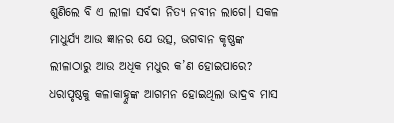ଶୁଣିଲେ ବି ଏ ଲୀଳା ସର୍ବଦା ନିତ୍ୟ ନବୀନ ଲାଗେ। ସକଳ ମାଧୁର୍ଯ୍ୟ ଆଉ ଜ୍ଞାନର ଯେ ଉତ୍ସ, ଭଗବାନ କୃଷ୍ଣଙ୍କ ଲୀଳାଠାରୁ ଆଉ ଅଧିକ ମଧୁର କ’ଣ ହୋଇପାରେ? ଧରାପୃଷ୍ଠକୁ କଳାକାହ୍ନୁଙ୍କ ଆଗମନ ହୋଇଥିଲା ଭାଦ୍ରବ ମାସ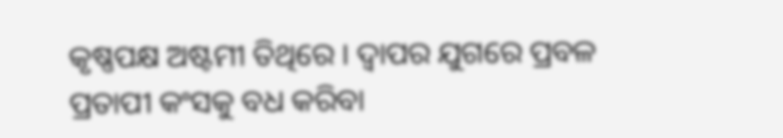କୃଷ୍ଣପକ୍ଷ ଅଷ୍ଟମୀ ତିଥିରେ । ଦ୍ବାପର ଯୁଗରେ ପ୍ରବଳ ପ୍ରତାପୀ କଂସକୁ ବଧ କରିବା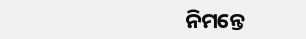ନିମନ୍ତେ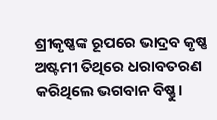ଶ୍ରୀକୃଷ୍ଣଙ୍କ ରୂପରେ ଭାଦ୍ରବ କୃଷ୍ଣ ଅଷ୍ଟମୀ ତିଥିରେ ଧରାବତରଣ କରିଥିଲେ ଭଗବାନ ବିଷ୍ଣୁ।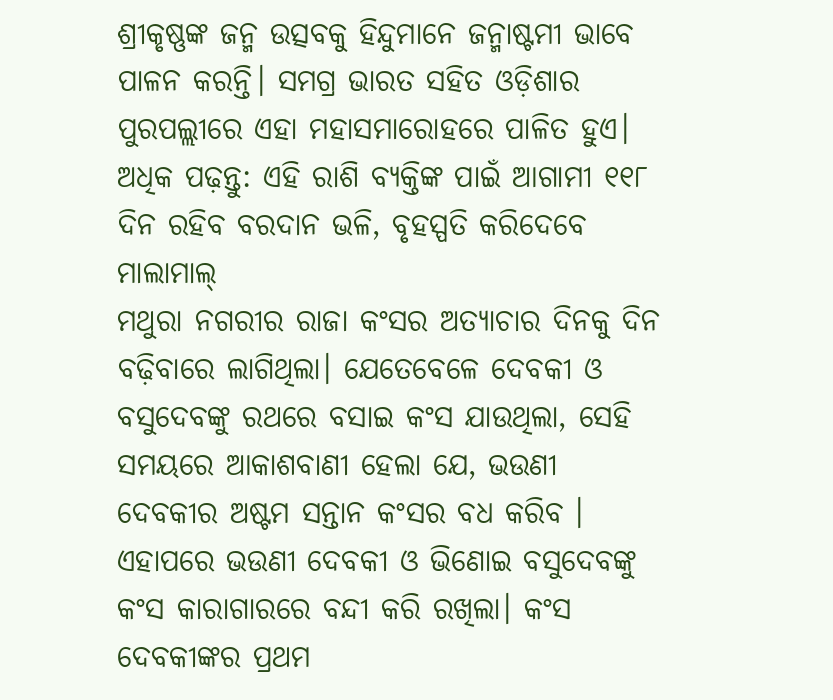ଶ୍ରୀକୃଷ୍ଣଙ୍କ ଜନ୍ମ ଉତ୍ସବକୁ ହିନ୍ଦୁମାନେ ଜନ୍ମାଷ୍ଟମୀ ଭାବେ ପାଳନ କରନ୍ତି। ସମଗ୍ର ଭାରତ ସହିତ ଓଡ଼ିଶାର ପୁରପଲ୍ଲୀରେ ଏହା ମହାସମାରୋହରେ ପାଳିତ ହୁଏ।
ଅଧିକ ପଢ଼ନ୍ତୁ: ଏହି ରାଶି ବ୍ୟକ୍ତିଙ୍କ ପାଇଁ ଆଗାମୀ ୧୧୮ ଦିନ ରହିବ ବରଦାନ ଭଳି, ବୃହସ୍ପତି କରିଦେବେ ମାଲାମାଲ୍
ମଥୁରା ନଗରୀର ରାଜା କଂସର ଅତ୍ୟାଚାର ଦିନକୁ ଦିନ ବଢ଼ିବାରେ ଲାଗିଥିଲା। ଯେତେବେଳେ ଦେବକୀ ଓ ବସୁଦେବଙ୍କୁ ରଥରେ ବସାଇ କଂସ ଯାଉଥିଲା, ସେହି ସମୟରେ ଆକାଶବାଣୀ ହେଲା ଯେ, ଭଉଣୀ ଦେବକୀର ଅଷ୍ଟମ ସନ୍ତାନ କଂସର ବଧ କରିବ । ଏହାପରେ ଭଉଣୀ ଦେବକୀ ଓ ଭିଣୋଇ ବସୁଦେବଙ୍କୁ କଂସ କାରାଗାରରେ ବନ୍ଦୀ କରି ରଖିଲା। କଂସ ଦେବକୀଙ୍କର ପ୍ରଥମ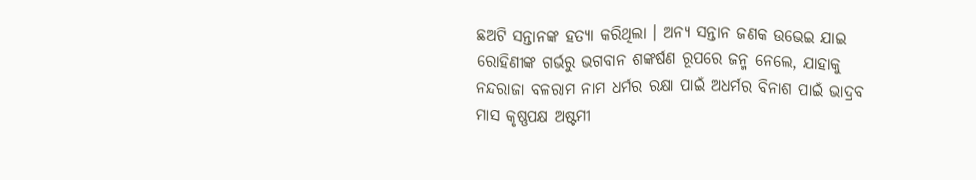ଛଅଟି ସନ୍ତାନଙ୍କ ହତ୍ୟା କରିଥିଲା । ଅନ୍ୟ ସନ୍ତାନ ଜଣକ ଉଭେଇ ଯାଇ ରୋହିଣୀଙ୍କ ଗର୍ଭରୁ ଭଗବାନ ଶଙ୍କର୍ଷଣ ରୂପରେ ଜନ୍ମ ନେଲେ, ଯାହାକୁ ନନ୍ଦରାଜା ବଳରାମ ନାମ ଧର୍ମର ରକ୍ଷା ପାଇଁ ଅଧର୍ମର ବିନାଶ ପାଇଁ ଭାଦ୍ରବ ମାସ କୃଷ୍ଣପକ୍ଷ ଅଷ୍ଟମୀ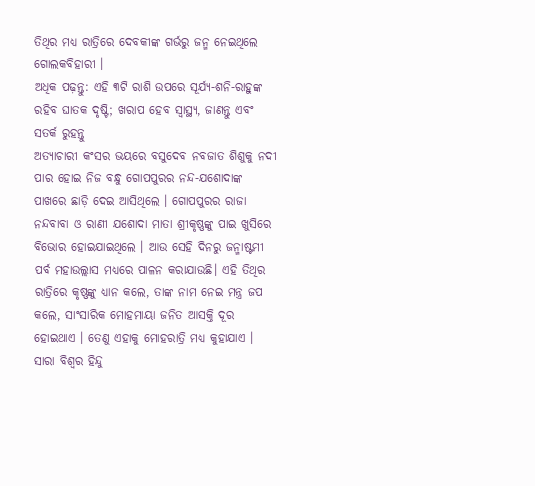ତିଥିର ମଧ୍ୟ ରାତ୍ରିରେ ଦେବକୀଙ୍କ ଗର୍ଭରୁ ଜନ୍ମ ନେଇଥିଲେ ଗୋଲକବିହାରୀ ।
ଅଧିକ ପଢ଼ନ୍ତୁ: ଏହି ୩ଟି ରାଶି ଉପରେ ସୂର୍ଯ୍ୟ-ଶନି-ରାହୁଙ୍କ ରହିବ ଘାତକ ଦୃଷ୍ଟି; ଖରାପ ହେବ ସ୍ବାସ୍ଥ୍ୟ, ଜାଣନ୍ତୁ ଏବଂ ସତର୍କ ରୁହନ୍ତୁ
ଅତ୍ୟାଚାରୀ କଂସର ଭୟରେ ବସୁଦେବ ନବଜାତ ଶିଶୁକୁ ନଦୀ ପାର ହୋଇ ନିଜ ବନ୍ଧୁ ଗୋପପୁରର ନନ୍ଦ-ଯଶୋଦାଙ୍କ ପାଖରେ ଛାଡ଼ି ଦେଇ ଆସିଥିଲେ । ଗୋପପୁରର ରାଜା ନନ୍ଦବାବା ଓ ରାଣୀ ଯଶୋଦା ମାତା ଶ୍ରୀକୃଷ୍ଣଙ୍କୁ ପାଇ ଖୁସିରେ ବିଭୋର ହୋଇଯାଇଥିଲେ । ଆଉ ସେହି ଦିନରୁ ଜନ୍ମାଷ୍ଟମୀ ପର୍ବ ମହାଉଲ୍ଲାସ ମଧ୍ୟରେ ପାଳନ କରାଯାଉଛି। ଏହି ତିଥିର ରାତ୍ରିରେ କୃଷ୍ଣଙ୍କୁ ଧ୍ୟାନ କଲେ, ତାଙ୍କ ନାମ ନେଇ ମନ୍ତ୍ର ଜପ କଲେ, ସାଂସାରିକ ମୋହମାୟା ଜନିତ ଆସକ୍ତି ଦୂର ହୋଇଥାଏ । ତେଣୁ ଏହାକୁ ମୋହରାତ୍ରି ମଧ୍ୟ କୁହାଯାଏ । ସାରା ବିଶ୍ୱର ହିନ୍ଦୁ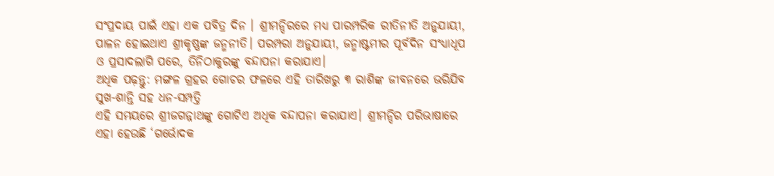ସଂପ୍ରଦାୟ ପାଇଁ ଏହା ଏକ ପବିତ୍ର ଦିନ । ଶ୍ରୀମନ୍ଦିରରେ ମଧ୍ୟ ପାରମ୍ପରିକ ରୀତିନୀତି ଅନୁଯାୟୀ, ପାଳନ ହୋଇଥାଏ ଶ୍ରୀକୃଷ୍ଣଙ୍କ ଜନ୍ମନୀତି। ପରମ୍ପରା ଅନୁଯାୟୀ, ଜନ୍ମାଷ୍ଟମୀର ପୂର୍ବଦିନ ସଂଧ୍ୟାଧୂପ ଓ ପ୍ରସାଦଲାଗି ପରେ, ତିନିଠାକୁରଙ୍କୁ ବନ୍ଦାପନା କରାଯାଏ।
ଅଧିକ ପଢ଼ନ୍ତୁ: ମଙ୍ଗଳ ଗ୍ରହର ଗୋଚର ଫଳରେ ଏହି ତାରିଖରୁ ୩ ରାଶିଙ୍କ ଜୀବନରେ ଭରିଯିବ ସୁଖ-ଶାନ୍ତି ସହ ଧନ-ସମ୍ପତ୍ତି
ଏହି ସମୟରେ ଶ୍ରୀଜଗନ୍ନାଥଙ୍କୁ ଗୋଟିଏ ଅଧିକ ବନ୍ଦାପନା କରାଯାଏ। ଶ୍ରୀମନ୍ଦିର ପରିଭାଷାରେ ଏହା ହେଉଛି ‘ଗର୍ଭୋଦକ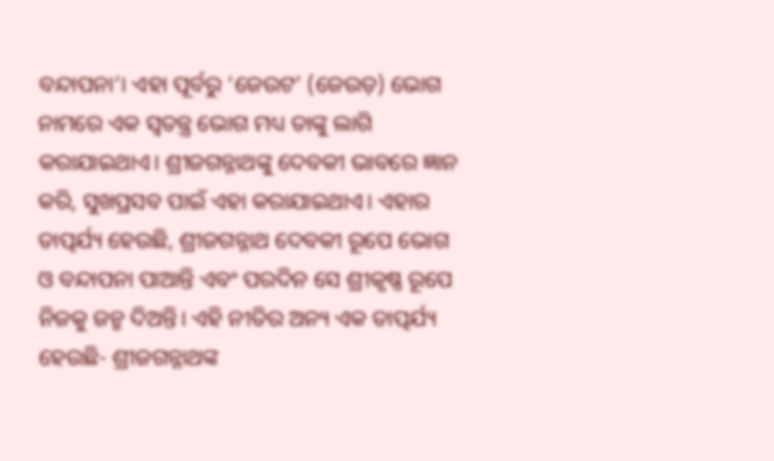ବନ୍ଦାପନା’। ଏହା ପୂର୍ବରୁ ‘ଜେଉଟ’ (ଜେଉଡ଼) ଭୋଗ ନାମରେ ଏକ ସ୍ୱତନ୍ତ୍ର ଭୋଗ ମଧ୍ୟ ତାଙ୍କୁ ଲାଗି କରାଯାଇଥାଏ। ଶ୍ରୀଜଗନ୍ନାଥଙ୍କୁ ଦେବକୀ ଭାବରେ ଜ୍ଞାନ କରି, ସୁଖପ୍ରସବ ପାଇଁ ଏହା କରାଯାଇଥାଏ। ଏହାର ତାତ୍ପର୍ଯ୍ୟ ହେଉଛି, ଶ୍ରୀଜଗନ୍ନାଥ ଦେବକୀ ରୂପେ ଭୋଗ ଓ ବନ୍ଦାପନା ପାଆନ୍ତି ଏବଂ ପରଦିନ ସେ ଶ୍ରୀକୃଷ୍ଣ ରୂପେ ନିଜକୁ ଜନ୍ମ ଦିଅନ୍ତି। ଏହି ନୀତିର ଅନ୍ୟ ଏକ ତାତ୍ପର୍ଯ୍ୟ ହେଉଛି- ଶ୍ରୀଜଗନ୍ନାଥଙ୍କ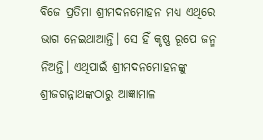ବିଜେ ପ୍ରତିମା ଶ୍ରୀମଦନମୋହନ ମଧ୍ୟ ଏଥିରେ ଭାଗ ନେଇଥାଆନ୍ତି। ସେ ହିଁ କୃଷ୍ଣ ରୂପେ ଜନ୍ମ ନିଅନ୍ତି। ଏଥିପାଇଁ ଶ୍ରୀମଦନମୋହନଙ୍କୁ ଶ୍ରୀଜଗନ୍ନାଥଙ୍କଠାରୁ ଆଜ୍ଞାମାଳ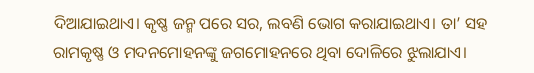ଦିଆଯାଇଥାଏ। କୃଷ୍ଣ ଜନ୍ମ ପରେ ସର, ଲବଣି ଭୋଗ କରାଯାଇଥାଏ। ତା’ ସହ ରାମକୃଷ୍ଣ ଓ ମଦନମୋହନଙ୍କୁ ଜଗମୋହନରେ ଥିବା ଦୋଳିରେ ଝୁଲାଯାଏ।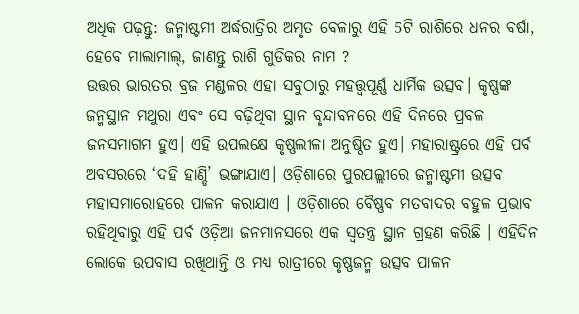ଅଧିକ ପଢ଼ନ୍ତୁ: ଜନ୍ମାଷ୍ଟମୀ ଅର୍ଦ୍ଧରାତ୍ରିର ଅମୃତ ବେଳାରୁ ଏହି 5ଟି ରାଶିରେ ଧନର ବର୍ଷା, ହେବେ ମାଲାମାଲ୍, ଜାଣନ୍ତୁ ରାଶି ଗୁଡିକର ନାମ ?
ଉତ୍ତର ଭାରତର ବ୍ରଜ ମଣ୍ଡଳର ଏହା ସବୁଠାରୁ ମହତ୍ତ୍ବପୂର୍ଣ୍ଣ ଧାର୍ମିକ ଉତ୍ସବ। କୃଷ୍ଣଙ୍କ ଜନ୍ମସ୍ଥାନ ମଥୁରା ଏବଂ ସେ ବଢ଼ିଥିବା ସ୍ଥାନ ବୃନ୍ଦାବନରେ ଏହି ଦିନରେ ପ୍ରବଳ ଜନସମାଗମ ହୁଏ। ଏହି ଉପଲକ୍ଷେ କୃଷ୍ଣଲୀଳା ଅନୁଷ୍ଠିତ ହୁଏ। ମହାରାଷ୍ଟ୍ରରେ ଏହି ପର୍ବ ଅବସରରେ ‘ଦହି ହାଣ୍ଡି’ ଭଙ୍ଗାଯାଏ। ଓଡ଼ିଶାରେ ପୁରପଲ୍ଲୀରେ ଜନ୍ମାଷ୍ଟମୀ ଉତ୍ସବ ମହାସମାରୋହରେ ପାଳନ କରାଯାଏ । ଓଡ଼ିଶାରେ ବୈଷ୍ଣବ ମତବାଦର ବହୁଳ ପ୍ରଭାବ ରହିଥିବାରୁ ଏହି ପର୍ବ ଓଡ଼ିଆ ଜନମାନସରେ ଏକ ସ୍ୱତନ୍ତ୍ର ସ୍ଥାନ ଗ୍ରହଣ କରିଛି । ଏହିଦିନ ଲୋକେ ଉପବାସ ରଖିଥାନ୍ତି ଓ ମଧ୍ୟ ରାତ୍ରୀରେ କୃଷ୍ଣଜନ୍ମ ଉତ୍ସବ ପାଳନ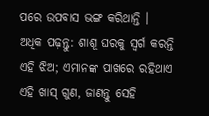ପରେ ଉପବାସ ଭଙ୍ଗ କରିଥାନ୍ତି ।
ଅଧିକ ପଢ଼ନ୍ତୁ: ଶାଶୂ ଘରକୁ ସ୍ବର୍ଗ କରନ୍ତି ଏହି ଝିଅ; ଏମାନଙ୍କ ପାଖରେ ରହିଥାଏ ଏହି ଖାସ୍ ଗୁଣ, ଜାଣନ୍ତୁ ସେହି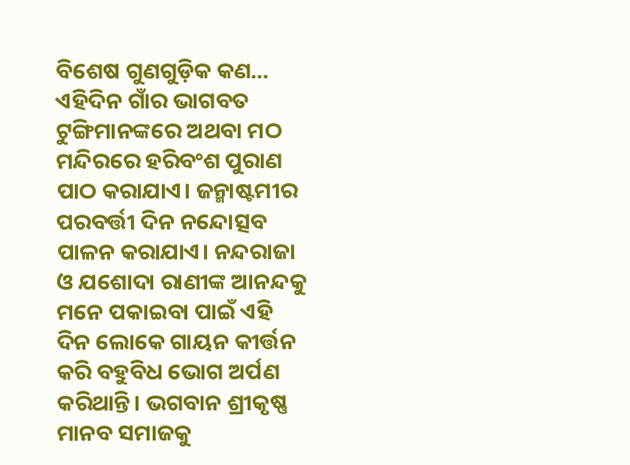ବିଶେଷ ଗୁଣଗୁଡ଼ିକ କଣ...
ଏହିଦିନ ଗାଁର ଭାଗବତ ଟୁଙ୍ଗିମାନଙ୍କରେ ଅଥବା ମଠ ମନ୍ଦିରରେ ହରିବଂଶ ପୁରାଣ ପାଠ କରାଯାଏ। ଜନ୍ମାଷ୍ଟମୀର ପରବର୍ତ୍ତୀ ଦିନ ନନ୍ଦୋତ୍ସବ ପାଳନ କରାଯାଏ। ନନ୍ଦରାଜା ଓ ଯଶୋଦା ରାଣୀଙ୍କ ଆନନ୍ଦକୁ ମନେ ପକାଇବା ପାଇଁ ଏହି ଦିନ ଲୋକେ ଗାୟନ କୀର୍ତ୍ତନ କରି ବହୁବିଧ ଭୋଗ ଅର୍ପଣ କରିଥାନ୍ତି। ଭଗବାନ ଶ୍ରୀକୃଷ୍ଣ ମାନବ ସମାଜକୁ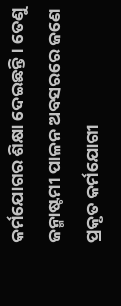କର୍ମଯୋଗର ଶିକ୍ଷା ଦେଇଛନ୍ତି। ତେଣୁ ଜନ୍ମାଷ୍ଟମୀ ପାଳନ ଅବସରରେ ଜଣେ ପ୍ରକୃତ କର୍ମଯୋଗୀ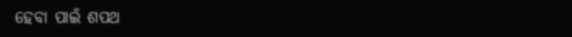ହେବା ପାଇଁ ଶପଥ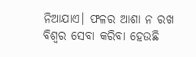ନିଆଯାଏ। ଫଳର ଆଶା ନ ରଖ ବିଶ୍ବର ସେବା କରିବା ହେଉଛି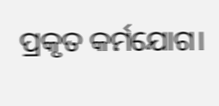ପ୍ରକୃତ କର୍ମଯୋଗ।